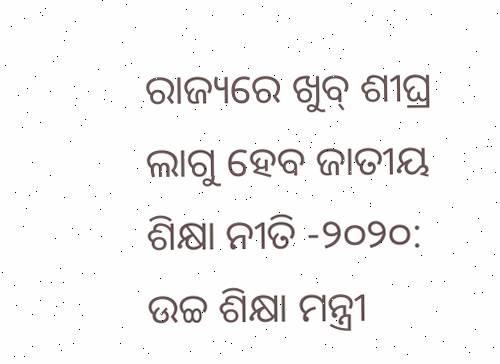ରାଜ୍ୟରେ ଖୁବ୍ ଶୀଘ୍ର ଲାଗୁ ହେବ ଜାତୀୟ ଶିକ୍ଷା ନୀତି -୨୦୨୦: ଉଚ୍ଚ ଶିକ୍ଷା ମନ୍ତ୍ରୀ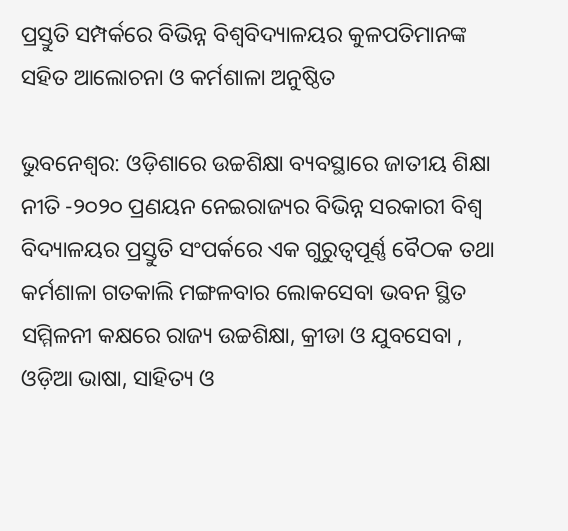ପ୍ରସ୍ତୁତି ସମ୍ପର୍କରେ ବିଭିନ୍ନ ବିଶ୍ୱବିଦ୍ୟାଳୟର କୁଳପତିମାନଙ୍କ ସହିତ ଆଲୋଚନା ଓ କର୍ମଶାଳା ଅନୁଷ୍ଠିତ

ଭୁବନେଶ୍ୱର: ଓଡ଼ିଶାରେ ଉଚ୍ଚଶିକ୍ଷା ବ୍ୟବସ୍ଥାରେ ଜାତୀୟ ଶିକ୍ଷା ନୀତି -୨୦୨୦ ପ୍ରଣୟନ ନେଇରାଜ୍ୟର ବିଭିନ୍ନ ସରକାରୀ ବିଶ୍ୱ ବିଦ୍ୟାଳୟର ପ୍ରସ୍ତୁତି ସଂପର୍କରେ ଏକ ଗୁରୁତ୍ୱପୂର୍ଣ୍ଣ ବୈଠକ ତଥା କର୍ମଶାଳା ଗତକାଲି ମଙ୍ଗଳବାର ଲୋକସେବା ଭବନ ସ୍ଥିତ ସମ୍ମିଳନୀ କକ୍ଷରେ ରାଜ୍ୟ ଉଚ୍ଚଶିକ୍ଷା, କ୍ରୀଡା ଓ ଯୁବସେବା , ଓଡ଼ିଆ ଭାଷା, ସାହିତ୍ୟ ଓ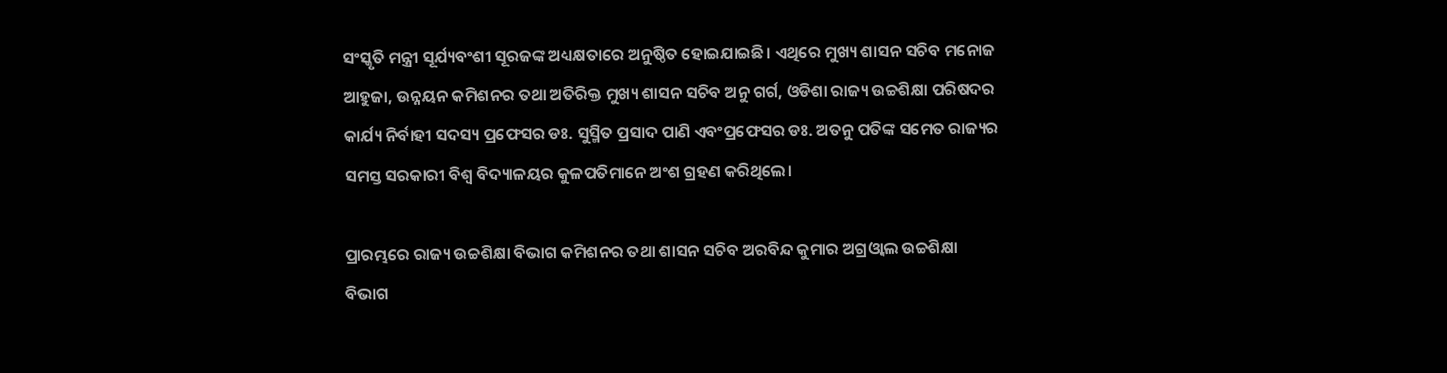ସଂସ୍କୃତି ମନ୍ତ୍ରୀ ସୂର୍ଯ୍ୟବଂଶୀ ସୂରଜଙ୍କ ଅଧ୍ୟକ୍ଷତାରେ ଅନୁଷ୍ଠିତ ହୋଇଯାଇଛି। ଏଥିରେ ମୁଖ୍ୟ ଶାସନ ସଚିବ ମନୋଜ ଆହୁଜା, ଉନ୍ନୟନ କମିଶନର ତଥା ଅତିରିକ୍ତ ମୁଖ୍ୟ ଶାସନ ସଚିବ ଅନୁ ଗର୍ଗ, ଓଡିଶା ରାଜ୍ୟ ଉଚ୍ଚଶିକ୍ଷା ପରିଷଦର କାର୍ଯ୍ୟ ନିର୍ବାହୀ ସଦସ୍ୟ ପ୍ରଫେସର ଡଃ. ସୁସ୍ମିତ ପ୍ରସାଦ ପାଣି ଏବଂପ୍ରଫେସର ଡଃ. ଅତନୁ ପତିଙ୍କ ସମେତ ରାଜ୍ୟର ସମସ୍ତ ସରକାରୀ ବିଶ୍ୱ ବିଦ୍ୟାଳୟର କୁଳପତିମାନେ ଅଂଶ ଗ୍ରହଣ କରିଥିଲେ।

ପ୍ରାରମ୍ଭରେ ରାଜ୍ୟ ଉଚ୍ଚଶିକ୍ଷା ବିଭାଗ କମିଶନର ତଥା ଶାସନ ସଚିବ ଅରବିନ୍ଦ କୁମାର ଅଗ୍ରଓ୍ୱାଲ ଉଚ୍ଚଶିକ୍ଷା ବିଭାଗ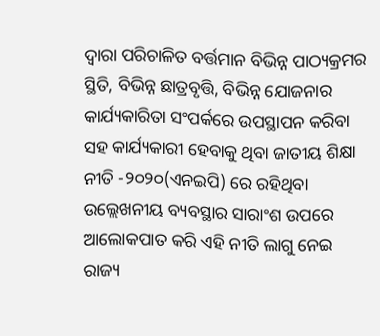ଦ୍ୱାରା ପରିଚାଳିତ ବର୍ତ୍ତମାନ ବିଭିନ୍ନ ପାଠ୍ୟକ୍ରମର ସ୍ଥିତି, ବିଭିନ୍ନ ଛାତ୍ରବୃତ୍ତି, ବିଭିନ୍ନ ଯୋଜନାର କାର୍ଯ୍ୟକାରିତା ସଂପର୍କରେ ଉପସ୍ଥାପନ କରିବା ସହ କାର୍ଯ୍ୟକାରୀ ହେବାକୁ ଥିବା ଜାତୀୟ ଶିକ୍ଷା ନୀତି -୨୦୨୦(ଏନଇପି) ରେ ରହିଥିବା ଉଲ୍ଲେଖନୀୟ ବ୍ୟବସ୍ଥାର ସାରାଂଶ ଉପରେ ଆଲୋକପାତ କରି ଏହି ନୀତି ଲାଗୁ ନେଇ ରାଜ୍ୟ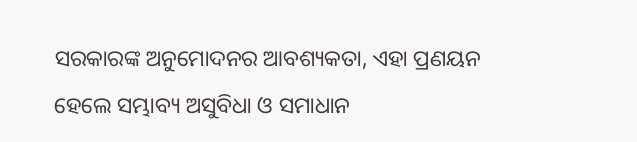ସରକାରଙ୍କ ଅନୁମୋଦନର ଆବଶ୍ୟକତା, ଏହା ପ୍ରଣୟନ ହେଲେ ସମ୍ଭାବ୍ୟ ଅସୁବିଧା ଓ ସମାଧାନ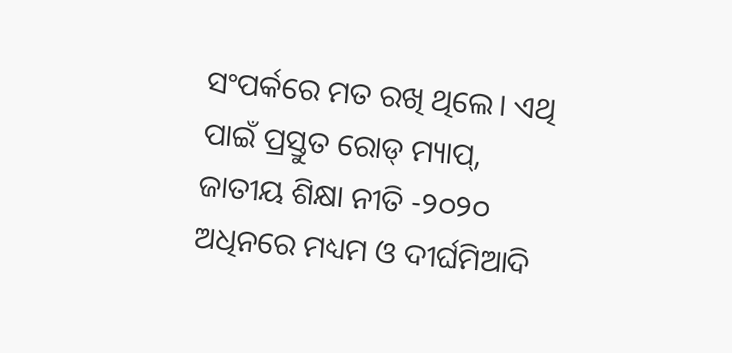ସଂପର୍କରେ ମତ ରଖି ଥିଲେ। ଏଥି ପାଇଁ ପ୍ରସ୍ତୁତ ରୋଡ୍ ମ୍ୟାପ୍, ଜାତୀୟ ଶିକ୍ଷା ନୀତି -୨୦୨୦ ଅଧିନରେ ମଧ୍ୟମ ଓ ଦୀର୍ଘମିଆଦି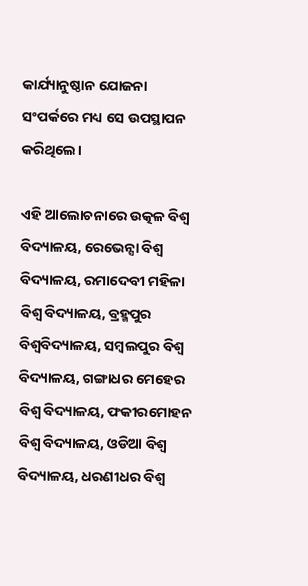କାର୍ଯ୍ୟାନୁଷ୍ଠାନ ଯୋଜନା ସଂପର୍କରେ ମଧ୍ୟ ସେ ଉପସ୍ଥାପନ କରିଥିଲେ।

ଏହି ଆଲୋଚନାରେ ଉତ୍କଳ ବିଶ୍ୱ ବିଦ୍ୟାଳୟ, ରେଭେନ୍ସା ବିଶ୍ୱ ବିଦ୍ୟାଳୟ, ରମାଦେବୀ ମହିଳା ବିଶ୍ୱ ବିଦ୍ୟାଳୟ, ବ୍ରହ୍ମପୁର ବିଶ୍ୱବିଦ୍ୟାଳୟ, ସମ୍ବଲପୁର ବିଶ୍ୱ ବିଦ୍ୟାଳୟ, ଗଙ୍ଗାଧର ମେହେର ବିଶ୍ୱ ବିଦ୍ୟାଳୟ, ଫକୀରମୋହନ ବିଶ୍ୱ ବିଦ୍ୟାଳୟ, ଓଡିଆ ବିଶ୍ୱ ବିଦ୍ୟାଳୟ, ଧରଣୀଧର ବିଶ୍ୱ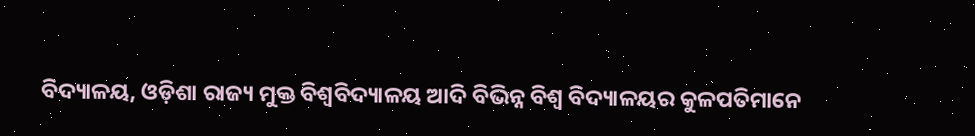ବିଦ୍ୟାଳୟ, ଓଡ଼ିଶା ରାଜ୍ୟ ମୁକ୍ତ ବିଶ୍ୱବିଦ୍ୟାଳୟ ଆଦି ବିଭିନ୍ନ ବିଶ୍ୱ ବିଦ୍ୟାଳୟର କୁଳପତିମାନେ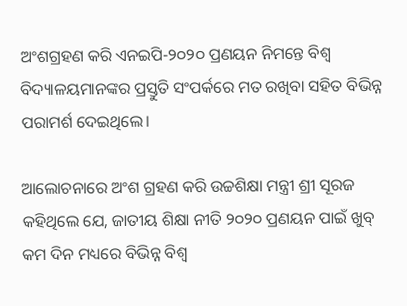ଅଂଶଗ୍ରହଣ କରି ଏନଇପି-୨୦୨୦ ପ୍ରଣୟନ ନିମନ୍ତେ ବିଶ୍ୱ ବିଦ୍ୟାଳୟମାନଙ୍କର ପ୍ରସ୍ତୁତି ସଂପର୍କରେ ମତ ରଖିବା ସହିତ ବିଭିନ୍ନ ପରାମର୍ଶ ଦେଇଥିଲେ।

ଆଲୋଚନାରେ ଅଂଶ ଗ୍ରହଣ କରି ଉଚ୍ଚଶିକ୍ଷା ମନ୍ତ୍ରୀ ଶ୍ରୀ ସୂରଜ କହିଥିଲେ ଯେ, ଜାତୀୟ ଶିକ୍ଷା ନୀତି ୨୦୨୦ ପ୍ରଣୟନ ପାଇଁ ଖୁବ୍ କମ ଦିନ ମଧ୍ୟରେ ବିଭିନ୍ନ ବିଶ୍ୱ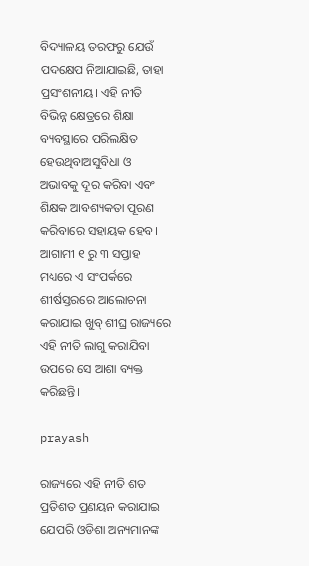ବିଦ୍ୟାଳୟ ତରଫରୁ ଯେଉଁ ପଦକ୍ଷେପ ନିଆଯାଇଛି, ତାହା ପ୍ରସଂଶନୀୟ। ଏହି ନୀତି ବିଭିନ୍ନ କ୍ଷେତ୍ରରେ ଶିକ୍ଷା ବ୍ୟବସ୍ଥାରେ ପରିଲକ୍ଷିତ ହେଉଥିବାଅସୁବିଧା ଓ ଅଭାବକୁ ଦୂର କରିବା ଏବଂ ଶିକ୍ଷକ ଆବଶ୍ୟକତା ପୂରଣ କରିବାରେ ସହାୟକ ହେବ। ଆଗାମୀ ୧ ରୁ ୩ ସପ୍ତାହ ମଧ୍ୟରେ ଏ ସଂପର୍କରେ ଶୀର୍ଷସ୍ତରରେ ଆଲୋଚନା କରାଯାଇ ଖୁବ୍ ଶୀଘ୍ର ରାଜ୍ୟରେ ଏହି ନୀତି ଲାଗୁ କରାଯିବା ଉପରେ ସେ ଆଶା ବ୍ୟକ୍ତ କରିଛନ୍ତି।

prayash

ରାଜ୍ୟରେ ଏହି ନୀତି ଶତ ପ୍ରତିଶତ ପ୍ରଣୟନ କରାଯାଇ ଯେପରି ଓଡିଶା ଅନ୍ୟମାନଙ୍କ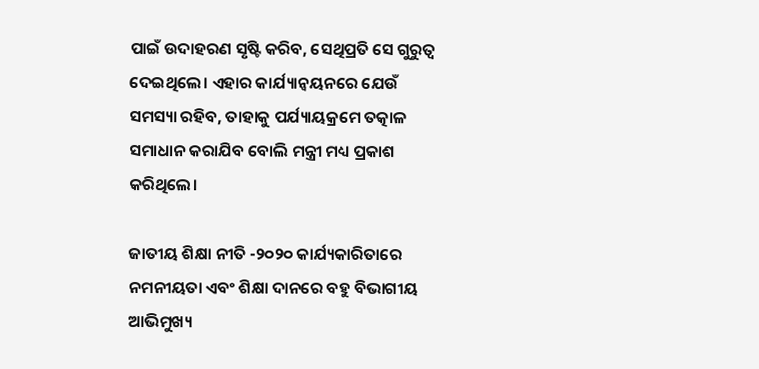ପାଇଁ ଉଦାହରଣ ସୃଷ୍ଟି କରିବ, ସେଥିପ୍ରତି ସେ ଗୁରୁତ୍ୱ ଦେଇଥିଲେ। ଏହାର କାର୍ଯ୍ୟାନ୍ୱୟନରେ ଯେଉଁ ସମସ୍ୟା ରହିବ, ତାହାକୁ ପର୍ଯ୍ୟାୟକ୍ରମେ ତତ୍କାଳ ସମାଧାନ କରାଯିବ ବୋଲି ମନ୍ତ୍ରୀ ମଧ୍ୟ ପ୍ରକାଶ କରିଥିଲେ।

ଜାତୀୟ ଶିକ୍ଷା ନୀତି -୨୦୨୦ କାର୍ଯ୍ୟକାରିତାରେ ନମନୀୟତା ଏବଂ ଶିକ୍ଷା ଦାନରେ ବହୁ ବିଭାଗୀୟ ଆଭିମୁଖ୍ୟ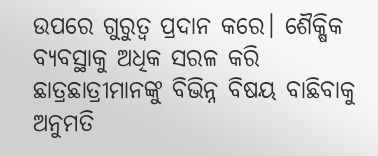ଉପରେ ଗୁରୁତ୍ୱ ପ୍ରଦାନ କରେ। ଶୈକ୍ଷିକ ବ୍ୟବସ୍ଥାକୁ ଅଧିକ ସରଳ କରି ଛାତ୍ରଛାତ୍ରୀମାନଙ୍କୁ ବିଭିନ୍ନ ବିଷୟ ବାଛିବାକୁ ଅନୁମତି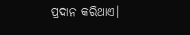ପ୍ରଦାନ କରିଥାଏ।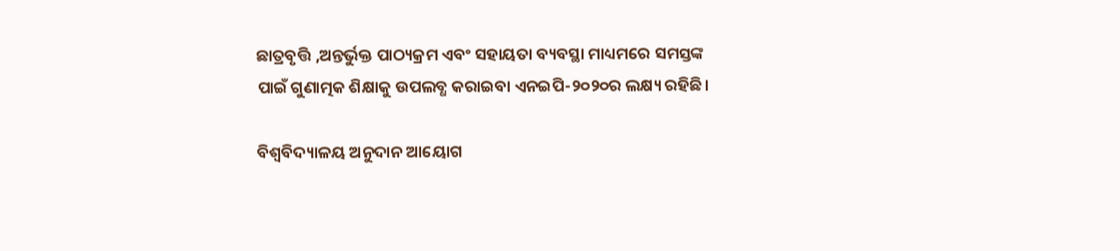ଛାତ୍ରବୃତ୍ତି ,ଅନ୍ତର୍ଭୁକ୍ତ ପାଠ୍ୟକ୍ରମ ଏବଂ ସହାୟତା ବ୍ୟବସ୍ଥା ମାଧ୍ୟମରେ ସମସ୍ତଙ୍କ ପାଇଁ ଗୁଣାତ୍ମକ ଶିକ୍ଷାକୁ ଉପଲବ୍ଧ କରାଇବା ଏନଇପି-୨୦୨୦ର ଲକ୍ଷ୍ୟ ରହିଛି।

ବିଶ୍ୱବିଦ୍ୟାଳୟ ଅନୁଦାନ ଆୟୋଗ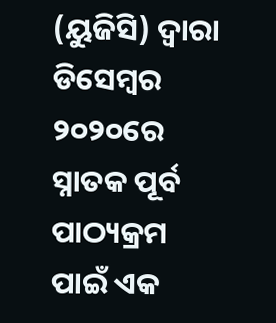(ୟୁଜିସି) ଦ୍ୱାରା ଡିସେମ୍ବର ୨୦୨୦ରେ ସ୍ନାତକ ପୂର୍ବ ପାଠ୍ୟକ୍ରମ ପାଇଁ ଏକ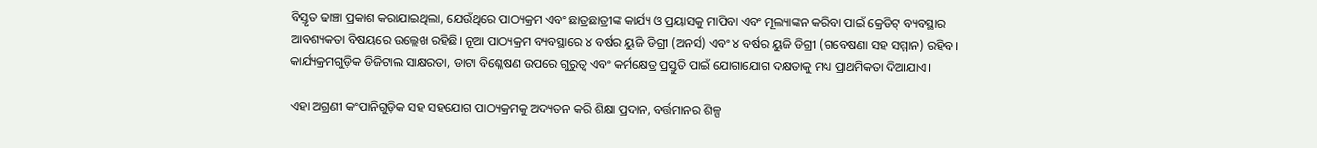ବିସ୍ତୃତ ଢାଞ୍ଚା ପ୍ରକାଶ କରାଯାଇଥିଲା, ଯେଉଁଥିରେ ପାଠ୍ୟକ୍ରମ ଏବଂ ଛାତ୍ରଛାତ୍ରୀଙ୍କ କାର୍ଯ୍ୟ ଓ ପ୍ରୟାସକୁ ମାପିବା ଏବଂ ମୂଲ୍ୟାଙ୍କନ କରିବା ପାଇଁ କ୍ରେଡିଟ୍ ବ୍ୟବସ୍ଥାର ଆବଶ୍ୟକତା ବିଷୟରେ ଉଲ୍ଲେଖ ରହିଛି। ନୂଆ ପାଠ୍ୟକ୍ରମ ବ୍ୟବସ୍ଥାରେ ୪ ବର୍ଷର ୟୁଜି ଡିଗ୍ରୀ (ଅନର୍ସ) ଏବଂ ୪ ବର୍ଷର ୟୁଜି ଡିଗ୍ରୀ (ଗବେଷଣା ସହ ସମ୍ମାନ) ରହିବ। କାର୍ଯ୍ୟକ୍ରମଗୁଡ଼ିକ ଡିଜିଟାଲ ସାକ୍ଷରତା, ଡାଟା ବିଶ୍ଳେଷଣ ଉପରେ ଗୁରୁତ୍ୱ ଏବଂ କର୍ମକ୍ଷେତ୍ର ପ୍ରସ୍ତୁତି ପାଇଁ ଯୋଗାଯୋଗ ଦକ୍ଷତାକୁ ମଧ୍ୟ ପ୍ରାଥମିକତା ଦିଆଯାଏ।

ଏହା ଅଗ୍ରଣୀ କଂପାନିଗୁଡ଼ିକ ସହ ସହଯୋଗ ପାଠ୍ୟକ୍ରମକୁ ଅଦ୍ୟତନ କରି ଶିକ୍ଷା ପ୍ରଦାନ, ବର୍ତ୍ତମାନର ଶିଳ୍ପ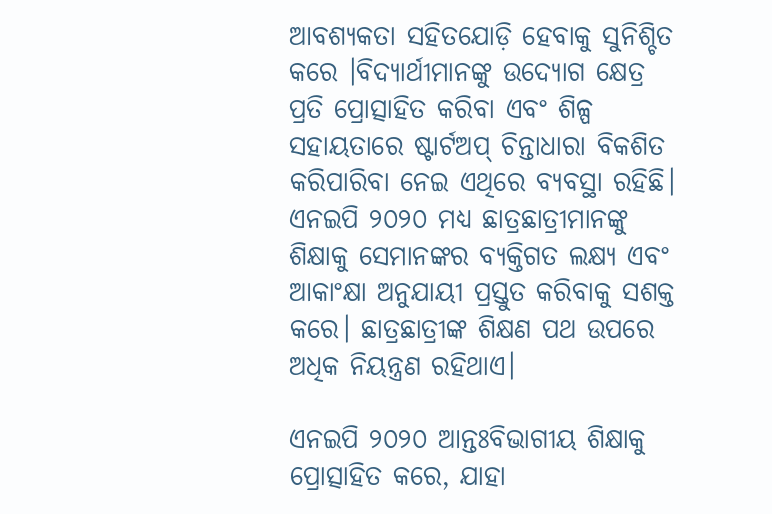ଆବଶ୍ୟକତା ସହିତଯୋଡ଼ି ହେବାକୁ ସୁନିଶ୍ଚିତ କରେ ।ବିଦ୍ୟାର୍ଥୀମାନଙ୍କୁ ଉଦ୍ୟୋଗ କ୍ଷେତ୍ର ପ୍ରତି ପ୍ରୋତ୍ସାହିତ କରିବା ଏବଂ ଶିଳ୍ପ ସହାୟତାରେ ଷ୍ଟାର୍ଟଅପ୍ ଚିନ୍ତାଧାରା ବିକଶିତ କରିପାରିବା ନେଇ ଏଥିରେ ବ୍ୟବସ୍ଥା ରହିଛି। ଏନଇପି ୨୦୨୦ ମଧ୍ୟ ଛାତ୍ରଛାତ୍ରୀମାନଙ୍କୁ ଶିକ୍ଷାକୁ ସେମାନଙ୍କର ବ୍ୟକ୍ତିଗତ ଲକ୍ଷ୍ୟ ଏବଂ ଆକାଂକ୍ଷା ଅନୁଯାୟୀ ପ୍ରସ୍ତୁତ କରିବାକୁ ସଶକ୍ତ କରେ। ଛାତ୍ରଛାତ୍ରୀଙ୍କ ଶିକ୍ଷଣ ପଥ ଉପରେ ଅଧିକ ନିୟନ୍ତ୍ରଣ ରହିଥାଏ।

ଏନଇପି ୨୦୨୦ ଆନ୍ତଃବିଭାଗୀୟ ଶିକ୍ଷାକୁ ପ୍ରୋତ୍ସାହିତ କରେ, ଯାହା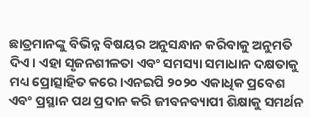ଛାତ୍ରମାନଙ୍କୁ ବିଭିନ୍ନ ବିଷୟର ଅନୁସନ୍ଧାନ କରିବାକୁ ଅନୁମତି ଦିଏ। ଏହା ସୃଜନଶୀଳତା ଏବଂ ସମସ୍ୟା ସମାଧାନ ଦକ୍ଷତାକୁ ମଧ୍ୟ ପ୍ରୋତ୍ସାହିତ କରେ।ଏନଇପି ୨୦୨୦ ଏକାଧିକ ପ୍ରବେଶ ଏବଂ ପ୍ରସ୍ଥାନ ପଥ ପ୍ରଦାନ କରି ଜୀବନବ୍ୟାପୀ ଶିକ୍ଷାକୁ ସମର୍ଥନ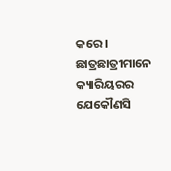କରେ। ଛାତ୍ରଛାତ୍ରୀମାନେ କ୍ୟାରିୟରର ଯେକୌଣସି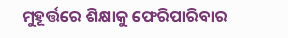ମୁହୂର୍ତ୍ତରେ ଶିକ୍ଷାକୁ ଫେରିପାରିବାର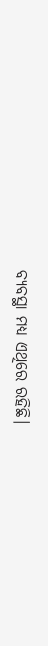ବ୍ୟବସ୍ଥା ମଧ୍ୟ ଏଥିରେ ରହିଛି।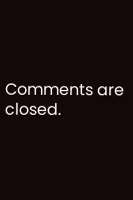Comments are closed.